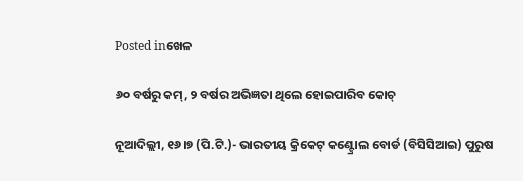Posted inଖେଳ

୬୦ ବର୍ଷରୁ କମ୍‌, ୨ ବର୍ଷର ଅଭିଜ୍ଞତା ଥିଲେ ହୋଇପାରିବ କୋଚ୍‌

ନୂଆଦିଲ୍ଲୀ, ୧୬।୭ (ପି.ଟି.)- ଭାରତୀୟ କ୍ରିକେଟ୍‌ କଣ୍ଟ୍ରୋଲ ବୋର୍ଡ (ବିସିସିଆଇ) ପୁରୁଷ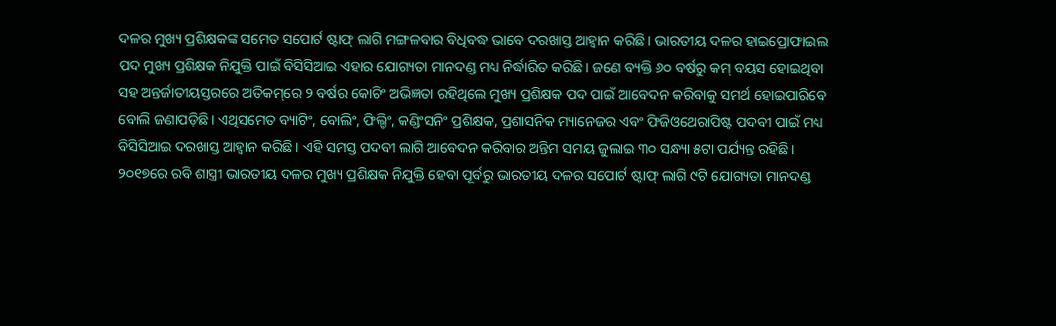ଦଳର ମୁଖ୍ୟ ପ୍ରଶିକ୍ଷକଙ୍କ ସମେତ ସପୋର୍ଟ ଷ୍ଟାଫ୍‌ ଲାଗି ମଙ୍ଗଳବାର ବିଧିବଦ୍ଧ ଭାବେ ଦରଖାସ୍ତ ଆହ୍ବାନ କରିଛି। ଭାରତୀୟ ଦଳର ହାଇପ୍ରୋଫାଇଲ ପଦ ମୁଖ୍ୟ ପ୍ରଶିକ୍ଷକ ନିଯୁକ୍ତି ପାଇଁ ବିସିସିଆଇ ଏହାର ଯୋଗ୍ୟତା ମାନଦଣ୍ଡ ମଧ୍ୟ ନିର୍ଦ୍ଧାରିତ କରିଛି। ଜଣେ ବ୍ୟକ୍ତି ୬୦ ବର୍ଷରୁ କମ୍‌ ବୟସ ହୋଇଥିବା ସହ ଅନ୍ତର୍ଜାତୀୟସ୍ତରରେ ଅତିକମ୍‌ରେ ୨ ବର୍ଷର କୋଚିଂ ଅଭିଜ୍ଞତା ରହିଥିଲେ ମୁଖ୍ୟ ପ୍ରଶିକ୍ଷକ ପଦ ପାଇଁ ଆବେଦନ କରିବାକୁ ସମର୍ଥ ହୋଇପାରିବେ ବୋଲି ଜଣାପଡ଼ିଛି। ଏଥିସମେତ ବ୍ୟାଟିଂ, ବୋଲିଂ, ଫିଲ୍ଡିଂ, କଣ୍ଡିଂସନିଂ ପ୍ରଶିକ୍ଷକ, ପ୍ରଶାସନିକ ମ୍ୟାନେଜର ଏବଂ ଫିଜିଓଥେରାପିଷ୍ଟ ପଦବୀ ପାଇଁ ମଧ୍ୟ ବିସିସିଆଇ ଦରଖାସ୍ତ ଆହ୍ବାନ କରିଛି। ଏହି ସମସ୍ତ ପଦବୀ ଲାଗି ଆବେଦନ କରିବାର ଅନ୍ତିମ ସମୟ ଜୁଲାଇ ୩୦ ସନ୍ଧ୍ୟା ୫ଟା ପର୍ଯ୍ୟନ୍ତ ରହିଛି।
୨୦୧୭ରେ ରବି ଶାସ୍ତ୍ରୀ ଭାରତୀୟ ଦଳର ମୁଖ୍ୟ ପ୍ରଶିକ୍ଷକ ନିଯୁକ୍ତି ହେବା ପୂର୍ବରୁ ଭାରତୀୟ ଦଳର ସପୋର୍ଟ ଷ୍ଟାଫ୍‌ ଲାଗି ୯ଟି ଯୋଗ୍ୟତା ମାନଦଣ୍ଡ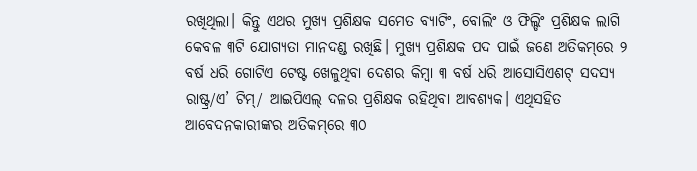ରଖିଥିଲା। କିନ୍ତୁ ଏଥର ମୁଖ୍ୟ ପ୍ରଶିକ୍ଷକ ସମେତ ବ୍ୟାଟିଂ, ବୋଲିଂ ଓ ଫିଲ୍ଡିଂ ପ୍ରଶିକ୍ଷକ ଲାଗି କେବଳ ୩ଟି ଯୋଗ୍ୟତା ମାନଦଣ୍ଡ ରଖିଛି। ମୁଖ୍ୟ ପ୍ରଶିକ୍ଷକ ପଦ ପାଇଁ ଜଣେ ଅତିକମ୍‌ରେ ୨ ବର୍ଷ ଧରି ଗୋଟିଏ ଟେଷ୍ଟ ଖେଳୁଥିବା ଦେଶର କିମ୍ବା ୩ ବର୍ଷ ଧରି ଆସୋସିଏଶଟ୍‌ ସଦସ୍ୟ ରାଷ୍ଟ୍ର/ଏ’ ଟିମ୍‌/ ଆଇପିଏଲ୍‌ ଦଳର ପ୍ରଶିକ୍ଷକ ରହିଥିବା ଆବଶ୍ୟକ। ଏଥିସହିତ ଆବେଦନକାରୀଙ୍କର ଅତିକମ୍‌ରେ ୩୦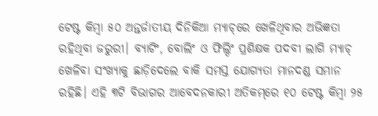ଟେଷ୍ଟ କିମ୍ବା ୫୦ ଅନ୍ତର୍ଜାତୀୟ ଦିନିକିଆ ମ୍ୟାଚ୍‌ରେ ଖେଳିଥିବାର ଅଭିଜ୍ଞତା ରହିଥିବା ଜରୁରୀ। ବ୍ୟାଟିଂ, ବୋଲିଂ ଓ ଫିଲ୍ଠିଂ ପ୍ରଶିକ୍ଷକ ପଦବୀ ଲାଗି ମ୍ୟାଚ୍‌ ଖେଳିବା ସଂଖ୍ୟାକୁ ଛାଡ଼ିଦେଲେ ବାକି ସମସ୍ତ ଯୋଗ୍ୟତା ମାନଦଣ୍ଡ ସମାନ ରହିଛି। ଏହି ୩ଟି ବିଭାଗର ଆବେଦନକାରୀ ଅତିକମ୍‌ରେ ୧୦ ଟେଷ୍ଟ କିମ୍ବା ୨୫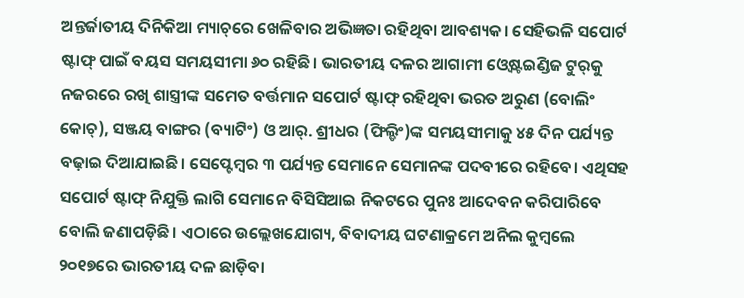ଅନ୍ତର୍ଜାତୀୟ ଦିନିକିଆ ମ୍ୟାଚ୍‌ରେ ଖେଳିବାର ଅଭିଜ୍ଞତା ରହିଥିବା ଆବଶ୍ୟକ। ସେହିଭଳି ସପୋର୍ଟ ଷ୍ଟାଫ୍‌ ପାଇଁ ବୟସ ସମୟସୀମା ୬୦ ରହିଛି। ଭାରତୀୟ ଦଳର ଆଗାମୀ ଓ୍ବେଷ୍ଟଇଣ୍ଡିଜ ଟୁର୍‌କୁ ନଜରରେ ରଖି ଶାସ୍ତ୍ରୀଙ୍କ ସମେତ ବର୍ତ୍ତମାନ ସପୋର୍ଟ ଷ୍ଟାଫ୍‌ ରହିଥିବା ଭରତ ଅରୁଣ (ବୋଲିଂ କୋଚ୍‌), ସଞ୍ଜୟ ବାଙ୍ଗର (ବ୍ୟାଟିଂ) ଓ ଆର୍‌. ଶ୍ରୀଧର (ଫିଲ୍ଡିଂ)ଙ୍କ ସମୟସୀମାକୁ ୪୫ ଦିନ ପର୍ଯ୍ୟନ୍ତ ବଢ଼ାଇ ଦିଆଯାଇଛି। ସେପ୍ଟେମ୍ବର ୩ ପର୍ଯ୍ୟନ୍ତ ସେମାନେ ସେମାନଙ୍କ ପଦବୀରେ ରହିବେ। ଏଥିସହ ସପୋର୍ଟ ଷ୍ଟାଫ୍‌ ନିଯୁକ୍ତି ଲାଗି ସେମାନେ ବିସିସିଆଇ ନିକଟରେ ପୁନଃ ଆଦେବନ କରିପାରିବେ ବୋଲି ଜଣାପଡ଼ିଛି। ଏଠାରେ ଉଲ୍ଲେଖଯୋଗ୍ୟ, ବିବାଦୀୟ ଘଟଣାକ୍ରମେ ଅନିଲ କୁମ୍ବଲେ ୨୦୧୭ରେ ଭାରତୀୟ ଦଳ ଛାଡ଼ିବା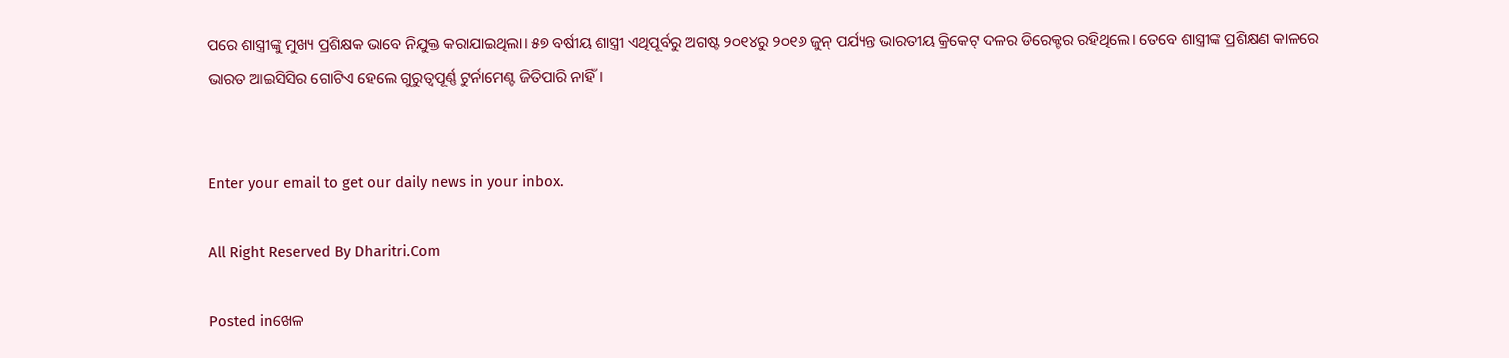ପରେ ଶାସ୍ତ୍ରୀଙ୍କୁ ମୁଖ୍ୟ ପ୍ରଶିକ୍ଷକ ଭାବେ ନିଯୁକ୍ତ କରାଯାଇଥିଲା। ୫୭ ବର୍ଷୀୟ ଶାସ୍ତ୍ରୀ ଏଥିପୂର୍ବରୁ ଅଗଷ୍ଟ ୨୦୧୪ରୁ ୨୦୧୬ ଜୁନ୍‌ ପର୍ଯ୍ୟନ୍ତ ଭାରତୀୟ କ୍ରିକେଟ୍‌ ଦଳର ଡିରେକ୍ଟର ରହିଥିଲେ। ତେବେ ଶାସ୍ତ୍ରୀଙ୍କ ପ୍ରଶିକ୍ଷଣ କାଳରେ ଭାରତ ଆଇସିସିର ଗୋଟିଏ ହେଲେ ଗୁରୁତ୍ୱପୂର୍ଣ୍ଣ ଟୁର୍ନାମେଣ୍ଟ ଜିତିପାରି ନାହିଁ।


Enter your email to get our daily news in your inbox.

All Right Reserved By Dharitri.Com

Posted inଖେଳ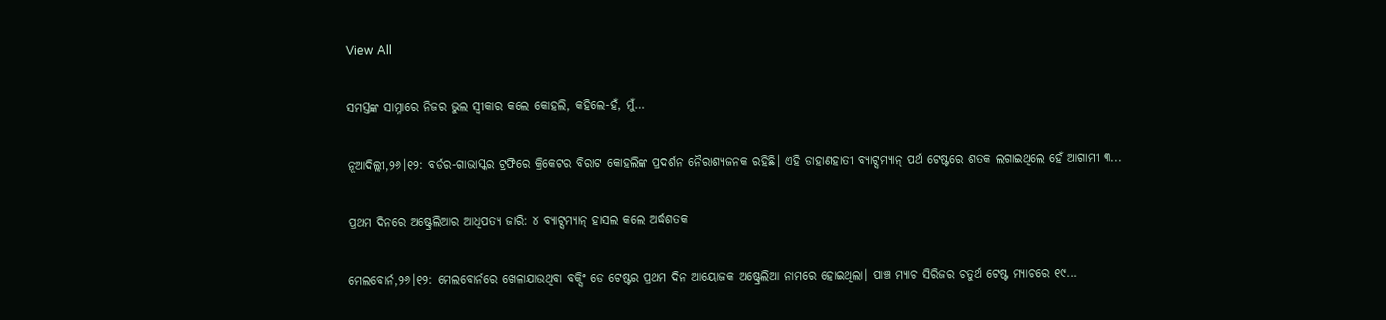View All

ସମସ୍ତଙ୍କ ସାମ୍ନାରେ ନିଜର ଭୁଲ ସ୍ବୀକାର କଲେ କୋହଲି, କହିଲେ-ହଁ, ମୁଁ…

ନୂଆଦିଲ୍ଲୀ,୨୬।୧୨: ବର୍ଡର-ଗାଭାସ୍କର ଟ୍ରଫିରେ କ୍ରିକେଟର ବିରାଟ କୋହଲିଙ୍କ ପ୍ରଦର୍ଶନ ନୈରାଶ୍ୟଜନକ ରହିଛି। ଏହି ଡାହାଣହାତୀ ବ୍ୟାଟ୍ସମ୍ୟାନ୍‌ ପର୍ଥ ଟେଷ୍ଟରେ ଶତକ ଲଗାଇଥିଲେ ହେଁ ଆଗାମୀ ୩...

ପ୍ରଥମ ଦିନରେ ଅଷ୍ଟ୍ରେଲିଆର ଆଧିପତ୍ୟ ଜାରି: ୪ ବ୍ୟାଟ୍ସମ୍ୟାନ୍‌ ହାସଲ କଲେ ଅର୍ଦ୍ଧଶତକ

ମେଲବୋର୍ନ,୨୬।୧୨: ମେଲବୋର୍ନରେ ଖେଳାଯାଉଥିବା ବକ୍ସିଂ ଡେ ଟେଷ୍ଟର ପ୍ରଥମ ଦିନ ଆୟୋଜକ ଅଷ୍ଟ୍ରେଲିଆ ନାମରେ ହୋଇଥିଲା। ପାଞ୍ଚ ମ୍ୟାଚ ସିରିଜର ଚତୁର୍ଥ ଟେଷ୍ଟ ମ୍ୟାଚରେ ୧୯...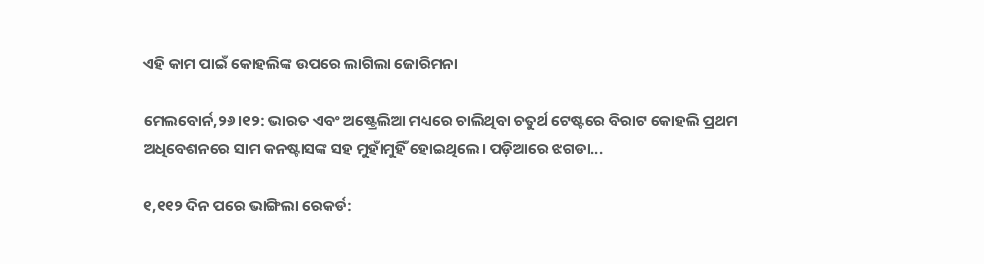ଏହି କାମ ପାଇଁ କୋହଲିଙ୍କ ଉପରେ ଲାଗିଲା ଜୋରିମନା

ମେଲବୋର୍ନ,୨୬।୧୨: ଭାରତ ଏବଂ ଅଷ୍ଟ୍ରେଲିଆ ମଧ୍ୟରେ ଚାଲିଥିବା ଚତୁର୍ଥ ଟେଷ୍ଟରେ ବିରାଟ କୋହଲି ପ୍ରଥମ ଅଧିବେଶନରେ ସାମ କନଷ୍ଟାସଙ୍କ ସହ ମୁହାଁମୁହିଁ ହୋଇଥିଲେ। ପଡ଼ିଆରେ ଝଗଡା...

୧,୧୧୨ ଦିନ ପରେ ଭାଙ୍ଗିଲା ରେକର୍ଡ: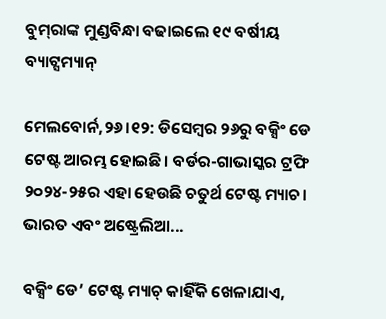ବୁମ୍‌ରାଙ୍କ ମୁଣ୍ଡବିନ୍ଧା ବଢାଇଲେ ୧୯ ବର୍ଷୀୟ ବ୍ୟାଟ୍ସମ୍ୟାନ୍‌

ମେଲବୋର୍ନ,୨୬।୧୨: ଡିସେମ୍ବର ୨୬ରୁ ବକ୍ସିଂ ଡେ ଟେଷ୍ଟ ଆରମ୍ଭ ହୋଇଛି। ବର୍ଡର-ଗାଭାସ୍କର ଟ୍ରଫି ୨୦୨୪-୨୫ର ଏହା ହେଉଛି ଚତୁର୍ଥ ଟେଷ୍ଟ ମ୍ୟାଚ। ଭାରତ ଏବଂ ଅଷ୍ଟ୍ରେଲିଆ...

ବକ୍ସିଂ ଡେ’ ଟେଷ୍ଟ ମ୍ୟାଚ୍‌ କାହିଁକି ଖେଳାଯାଏ,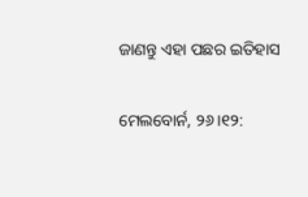ଜାଣନ୍ତୁ ଏହା ପଛର ଇତିହାସ

ମେଲବୋର୍ନ, ୨୬।୧୨: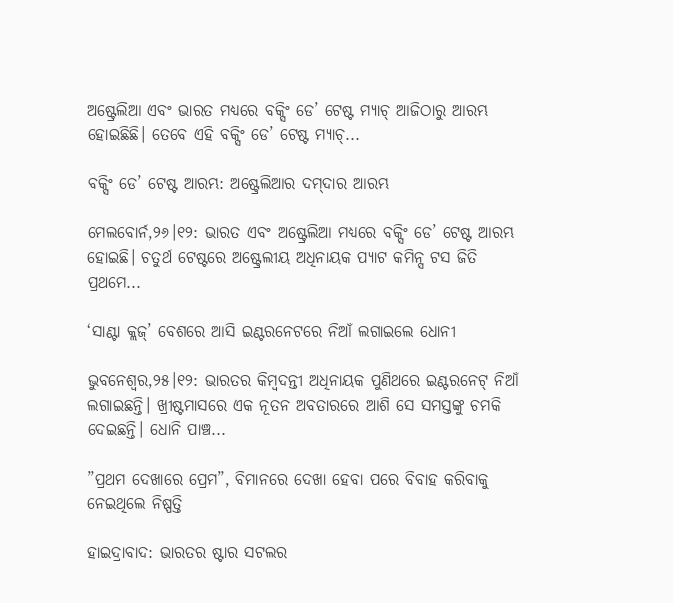ଅଷ୍ଟ୍ରେଲିଆ ଏବଂ ଭାରତ ମଧ୍ୟରେ ବକ୍ସିଂ ଡେ’ ଟେଷ୍ଟ ମ୍ୟାଚ୍‌ ଆଜିଠାରୁ ଆରମ୍ଭ ହୋଇଛିଛି। ତେବେ ଏହି ବକ୍ସିଂ ଡେ’ ଟେଷ୍ଟ ମ୍ୟାଚ୍‌...

ବକ୍ସିଂ ଡେ’ ଟେଷ୍ଟ ଆରମ୍ଭ: ଅଷ୍ଟ୍ରେଲିଆର ଦମ୍‌ଦାର ଆରମ୍ଭ

ମେଲବୋର୍ନ,୨୬।୧୨: ଭାରତ ଏବଂ ଅଷ୍ଟ୍ରେଲିଆ ମଧ୍ୟରେ ବକ୍ସିଂ ଡେ’ ଟେଷ୍ଟ ଆରମ୍ଭ ହୋଇଛି। ଚତୁର୍ଥ ଟେଷ୍ଟରେ ଅଷ୍ଟ୍ରେଲୀୟ ଅଧିନାୟକ ପ୍ୟାଟ କମିନ୍ସ ଟସ ଜିତି ପ୍ରଥମେ...

‘ସାଣ୍ଟା କ୍ଲଜ୍’ ବେଶରେ ଆସି ଇଣ୍ଟରନେଟରେ ନିଆଁ ଲଗାଇଲେ ଧୋନୀ

ଭୁବନେଶ୍ୱର,୨୫।୧୨: ଭାରତର କିମ୍ବଦନ୍ତୀ ଅଧିନାୟକ ପୁଣିଥରେ ଇଣ୍ଟରନେଟ୍ ନିଆଁ ଲଗାଇଛନ୍ତି। ଖ୍ରୀଷ୍ଟମାସରେ ଏକ ନୂତନ ଅବତାରରେ ଆଶି ସେ ସମସ୍ତଙ୍କୁ ଚମକି ଦେଇଛନ୍ତି। ଧୋନି ପାଞ୍ଚ...

”ପ୍ରଥମ ଦେଖାରେ ପ୍ରେମ”, ବିମାନରେ ଦେଖା ହେବା ପରେ ବିବାହ କରିବାକୁ ନେଇଥିଲେ ନିଷ୍ପତ୍ତି

ହାଇଦ୍ରାବାଦ: ଭାରତର ଷ୍ଟାର ସଟଲର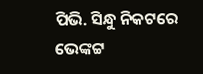ପିଭି. ସିନ୍ଧୁ ନିକଟରେ ଭେଙ୍କଟ୍ଟ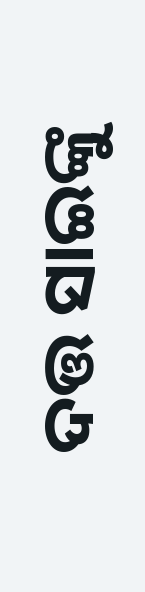ଦତ୍ତ ସାଇଙ୍କୁ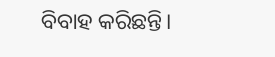ବିବାହ କରିଛନ୍ତି।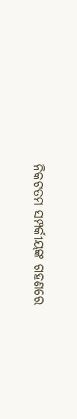ନିକଟତମ ସମ୍ପର୍କୀୟଙ୍କ ଗହଣରେ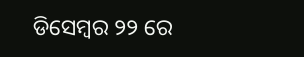ଡିସେମ୍ବର ୨୨ ରେ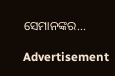ସେମାନଙ୍କର...

Advertisement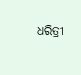ଧରିତ୍ରୀ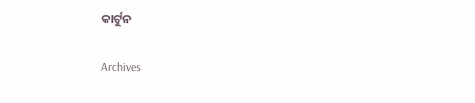କାର୍ଟୁନ

Archives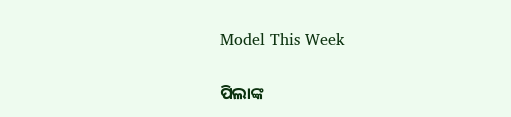Model This Week

ପିଲାଙ୍କ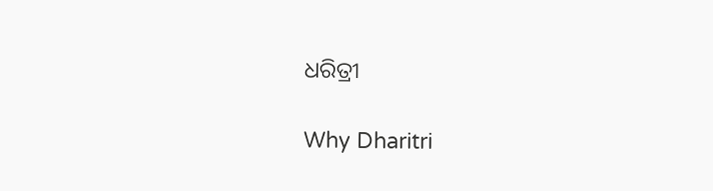ଧରିତ୍ରୀ

Why Dharitri